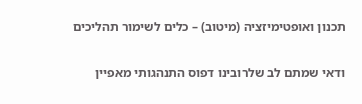תכנון ואופטימיזציה (מיטוב) – כלים לשימור תהליכים


ודאי שמתם לב שלרובינו דפוס התנהגותי מאפיין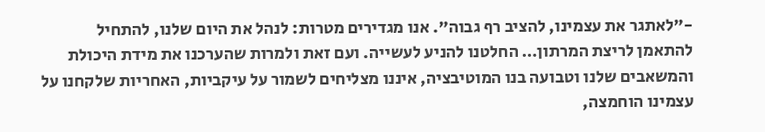-”לאתגר את עצמינו, להציב רף גבוה”. אנו מגדירים מטרות: לנהל את היום שלנו, להתחיל להתאמן לריצת המרתון… החלטנו להניע לעשייה. ועם זאת ולמרות שהערכנו את מידת היכולת והמשאבים שלנו וטבועה בנו המוטיבציה, איננו מצליחים לשמור על עיקביות, האחריות שלקחנו על עצמינו הוחמצה,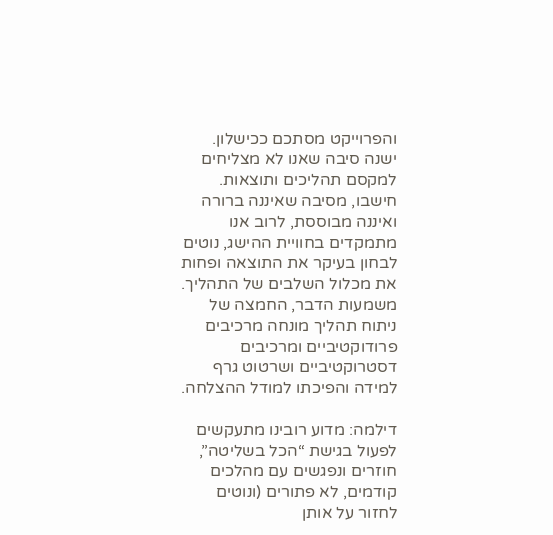והפרוייקט מסתכם ככישלון. ישנה סיבה שאנו לא מצליחים למקסם תהליכים ותוצאות. חישבו, מסיבה שאיננה ברורה ואיננה מבוססת, לרוב אנו מתמקדים בחוויית ההישג, נוטים לבחון בעיקר את התוצאה ופחות את מכלול השלבים של התהליך. משמעות הדבר, החמצה של ניתוח תהליך מונחה מרכיבים פרודוקטיביים ומרכיבים דסטרוקטיביים ושרטוט גרף למידה והפיכתו למודל ההצלחה.

דילמה: מדוע רובינו מתעקשים לפעול בגישת “הכל בשליטה”, חוזרים ונפגשים עם מהלכים קודמים, לא פתורים (ונוטים לחזור על אותן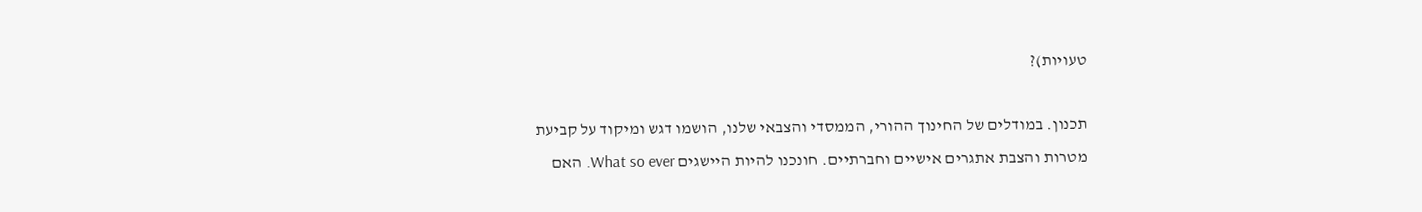טעויות)?

תכנון. במודלים של החינוך ההורי, הממסדי והצבאי שלנו, הושמו דגש ומיקוד על קביעת מטרות והצבת אתגרים אישיים וחברתיים. חונכנו להיות היישגים What so ever. האם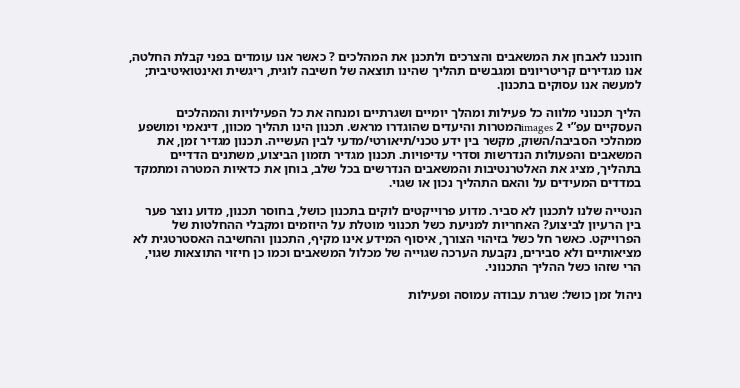חונכנו לאבחן את המשאבים והצרכים ולתכנן את המהלכים ? כאשר אנו עומדים בפני קבלת החלטה, אנו מגדירים קריטריונים ומגבשים תהליך שהינו תוצאה של חשיבה לוגית, ריגשית ואינטואיטיבית; למעשה אנו עסוקים בתכנון.

הליך תכנוני מלווה כל פעילות ומהלך יומיים ושגרתיים ומנחה את כל הפעילויות והמהלכים העסקיים עפ”י images 2המטרות והיעדים שהוגדרו מראש. תכנון הינו תהליך מכוון, דינאמי ומושפע ממהלכי הסביבה/השוק, מקשר בין ידע טכני/תיאורטי/מדעי לבין העשייה. תכנון מגדיר זמן, את המשאבים והפעולות הנדרשות וסדרי עדיפויות. תכנון מגדיר תזמון הביצוע, משתנים הדדיים בתהליך, מציג את האלטרנטיבות והמשאבים הנדרשים בכל שלב, בוחן את כדאיות המטרה ומתמקד במדדים המעידים על והאם התהליך נכון או שגוי.

הנטייה שלנו לתכנון לא סביר. מדוע פרוייקטים לוקים בתכנון כושל, בחוסר תכנון, מדוע נוצר פער בין הרעיון לביצוע? האחריות למניעת כשל תכנוני מוטלת על היוזמים ומקבלי ההחלטות של הפרוייקט. כאשר חל כשל בזיהוי הצורך, איסוף המידע אינו מקיף, התכנון והחשיבה האסטרטגית לא מציאותיים ולא סבירים, נקבעת הערכה שגוייה של מכלול המשאבים וכמו כן חיזוי התוצאות שגוי, הרי שזהו כשל ההליך התכנוני.

ניהול זמן כושל: שגרת עבודה עמוסה ופעילות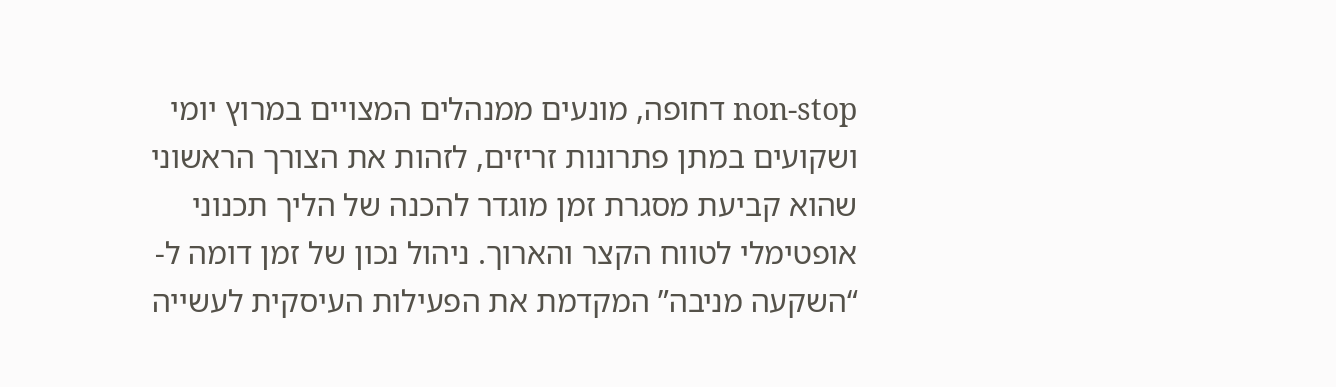non-stop דחופה, מונעים ממנהלים המצויים במרוץ יומי ושקועים במתן פתרונות זריזים, לזהות את הצורך הראשוני שהוא קביעת מסגרת זמן מוגדר להכנה של הליך תכנוני אופטימלי לטווח הקצר והארוך. ניהול נכון של זמן דומה ל- “השקעה מניבה” המקדמת את הפעילות העיסקית לעשייה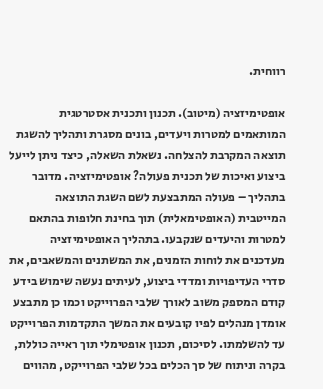רווחית.

אופטימיזציה (מיטוב). תכנון ותכנית אסטרטגית המותאמים למטרות ויעדים, בונים מסגרת ותהליך להשגת תוצאה המקרבת להצלחה. נשאלת השאלה, כיצד ניתן לייעל ביצוע ואיכות של תכנית פעולה? אופטימיזציה. מדובר בתהליך – פעולה המתבצעת לשם השגת התוצאה המייטבית (האופטימאלית) תוך בחינת חלופות בהתאם למטרות והיעדים שנקבעו. בתהליך האופטימיזציה מעדכנים את לוחות הזמנים, את המשתנים והמשאבים, את סדרי העדיפויות ומדדי ביצוע, לעיתים נעשה שימוש בידע קודם המספק משוב לאורך שלבי הפרוייקט וכמו כן מתבצע אומדן מנהלים לפיו קובעים את המשך התקדמות הפרוייקט עד להשלמתו. לסיכום, תכנון אופטימלי תוך ראייה כוללת, בקרה וניתוח של סך הכלים בכל שלבי הפרוייקט, מהווים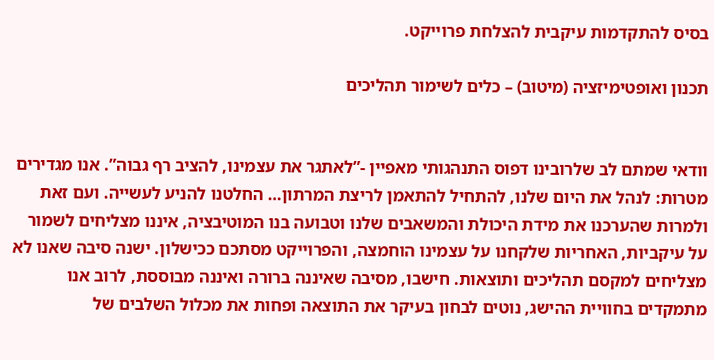בסיס להתקדמות עיקבית להצלחת פרוייקט.

תכנון ואופטימיזציה (מיטוב) – כלים לשימור תהליכים


וודאי שמתם לב שלרובינו דפוס התנהגותי מאפיין -”לאתגר את עצמינו, להציב רף גבוה”. אנו מגדירים מטרות: לנהל את היום שלנו, להתחיל להתאמן לריצת המרתון… החלטנו להניע לעשייה. ועם זאת ולמרות שהערכנו את מידת היכולת והמשאבים שלנו וטבועה בנו המוטיבציה, איננו מצליחים לשמור על עיקביות, האחריות שלקחנו על עצמינו הוחמצה, והפרוייקט מסתכם ככישלון. ישנה סיבה שאנו לא מצליחים למקסם תהליכים ותוצאות. חישבו, מסיבה שאיננה ברורה ואיננה מבוססת, לרוב אנו מתמקדים בחוויית ההישג, נוטים לבחון בעיקר את התוצאה ופחות את מכלול השלבים של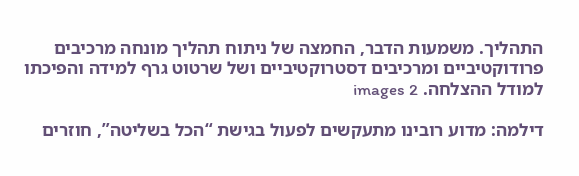התהליך. משמעות הדבר, החמצה של ניתוח תהליך מונחה מרכיבים פרודוקטיביים ומרכיבים דסטרוקטיביים ושל שרטוט גרף למידה והפיכתו למודל ההצלחה. images 2

דילמה: מדוע רובינו מתעקשים לפעול בגישת “הכל בשליטה”, חוזרים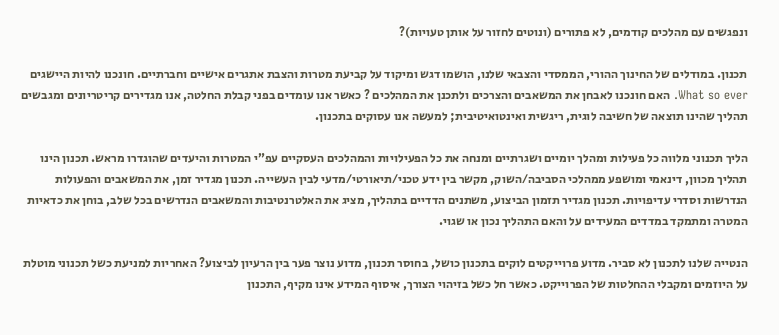ונפגשים עם מהלכים קודמים, לא פתורים (ונוטים לחזור על אותן טעויות)?

תכנון. במודלים של החינוך ההורי, הממסדי והצבאי שלנו, הושמו דגש ומיקוד על קביעת מטרות והצבת אתגרים אישיים וחברתיים. חונכנו להיות היישגים What so ever. האם חונכנו לאבחן את המשאבים והצרכים ולתכנן את המהלכים ? כאשר אנו עומדים בפני קבלת החלטה, אנו מגדירים קריטריונים ומגבשים תהליך שהינו תוצאה של חשיבה לוגית, ריגשית ואינטואיטיבית; למעשה אנו עסוקים בתכנון.

הליך תכנוני מלווה כל פעילות ומהלך יומיים ושגרתיים ומנחה את כל הפעילויות והמהלכים העסקיים עפ”י המטרות והיעדים שהוגדרו מראש. תכנון הינו תהליך מכוון, דינאמי ומושפע ממהלכי הסביבה/השוק, מקשר בין ידע טכני/תיאורטי/מדעי לבין העשייה. תכנון מגדיר זמן, את המשאבים והפעולות הנדרשות וסדרי עדיפויות. תכנון מגדיר תזמון הביצוע, משתנים הדדיים בתהליך, מציג את האלטרנטיבות והמשאבים הנדרשים בכל שלב, בוחן את כדאיות המטרה ומתמקד במדדים המעידים על והאם התהליך נכון או שגוי.

הנטייה שלנו לתכנון לא סביר. מדוע פרוייקטים לוקים בתכנון כושל, בחוסר תכנון, מדוע נוצר פער בין הרעיון לביצוע? האחריות למניעת כשל תכנוני מוטלת על היוזמים ומקבלי ההחלטות של הפרוייקט. כאשר חל כשל בזיהוי הצורך, איסוף המידע אינו מקיף, התכנון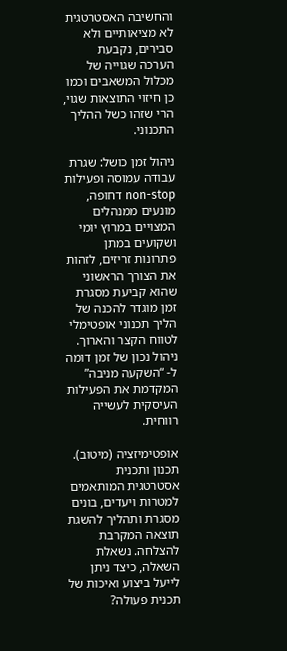והחשיבה האסטרטגית לא מציאותיים ולא סבירים, נקבעת הערכה שגוייה של מכלול המשאבים וכמו כן חיזוי התוצאות שגוי, הרי שזהו כשל ההליך התכנוני.

ניהול זמן כושל: שגרת עבודה עמוסה ופעילות non-stop דחופה, מונעים ממנהלים המצויים במרוץ יומי ושקועים במתן פתרונות זריזים, לזהות את הצורך הראשוני שהוא קביעת מסגרת זמן מוגדר להכנה של הליך תכנוני אופטימלי לטווח הקצר והארוך. ניהול נכון של זמן דומה ל- “השקעה מניבה” המקדמת את הפעילות העיסקית לעשייה רווחית.

אופטימיזציה (מיטוב). תכנון ותכנית אסטרטגית המותאמים למטרות ויעדים, בונים מסגרת ותהליך להשגת תוצאה המקרבת להצלחה. נשאלת השאלה, כיצד ניתן לייעל ביצוע ואיכות של תכנית פעולה?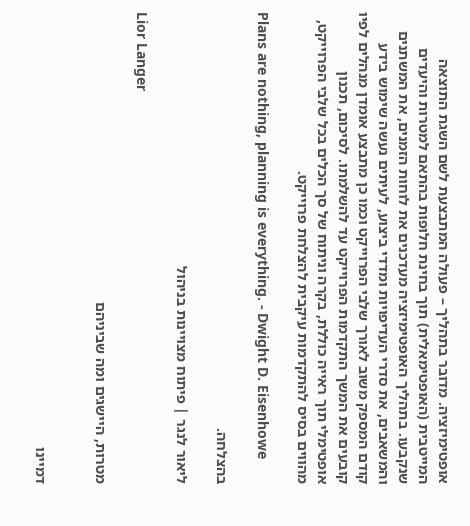אופטימיזציה. מדובר בתהליך – פעולה המתבצעת לשם השגת התוצאה המייטבית (האופטימאלית) תוך בחינת חלופות בהתאם למטרות והיעדים שנקבעו. בתהליך האופטימיזציה מעדכנים את לוחות הזמנים, את המשתנים והמשאבים, את סדרי העדיפויות ומדדי ביצוע, לעיתים נעשה שימוש בידע קודם המספק משוב לאורך שלבי הפרוייקט וכמו כן מתבצע אומדן מנהלים לפיו קובעים את המשך התקדמות הפרוייקט עד להשלמתו. לסיכום, תכנון אופטימלי תוך ראייה כוללת, בקרה וניתוח של סך הכלים בכל שלבי הפרוייקט, מהווים בסיס להתקדמות עיקבית להצלחת פרוייקט.

Plans are nothing, planning is everything. - Dwight D. Eisenhowe

בהצלחה.

ליאור לנגר | פיתוח מצויינות בניהול

Lior Langer

מטרות, היישגים ומה שביניהם


דמיינו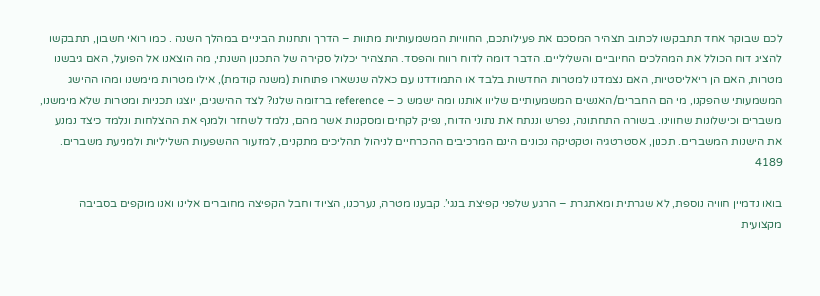לכם שבוקר אחד תתבקשו לכתוב תצהיר המסכם את פעילותכם, החוויות המשמעותיות מתוות – הדרך ותחנות הביניים במהלך השנה . כמו רואי חשבון, תתבקשו להציג דוח הכולל את המהלכים החיוביים והשליליים. הדבר דומה לדוח רווח והפסד. התצהיר יכלול סקירה של התכנון השנתי, מה הוצאנו אל הפועל, האם גיבשנו מטרות, האם הן ריאליסטיות, האם נצמדנו למטרות החדשות בלבד או התמודדנו עם כאלה שנשארו פתוחות (משנה קודמת), אילו מטרות מימשנו ומהו ההישג המשמעותי שהפקנו, מי הם החברים/האנשים המשמעותיים שליוו אותנו ומה ישמש כ – reference ברזומה שלנו? לצד ההישגים, יוצגו תכניות ומטרות שלא מימשנו, משברים וכישלונות שחווינו. בשורה התחתונה, נפרש וננתח את נתוני הדוח, נפיק לקחים ומסקנות אשר מהם, נלמד לשחזר ולמנף את ההצלחות ונלמד כיצד נמנע את הישנות המשברים. תכנון, אסטרטגיה וטקטיקה נכונים הינם המרכיבים ההכרחיים לניהול תהליכים מתקנים, למזעור ההשפעות השליליות ולמניעת משברים. 4189

בואו נדמיין חוויה נוספת, לא שגרתית ומאתגרת – הרגע שלפני קפיצת בנגי’. קבענו מטרה, נערכנו, הציוד וחבל הקפיצה מחוברים אלינו ואנו מוקפים בסביבה מקצועית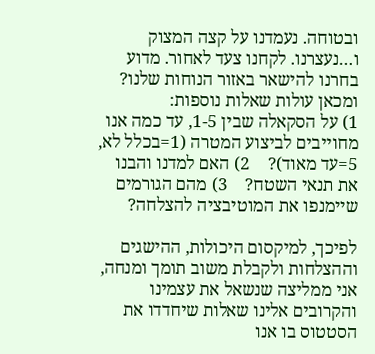ובטוחה. נעמדנו על קצה המצוק ו…נעצרנו. לקחנו צעד לאחור. מדוע בחרנו להישאר באזור הנוחות שלנו? ומכאן עולות שאלות נוספות:                                      1) על הסקאלה שבין 1-5, עד כמה אנו מחוייבים לביצוע המטרה (1=בכלל לא,      5=עד מאוד)?    2) האם למדנו והבנו את תנאי השטח?    3) מהם הגורמים שיימנפו את המוטיבציה להצלחה?

לפיכך, למיקסום היכולות, ההישגים וההצלחות ולקבלת משוב תומך ומנחה, אני ממליצה שנשאל את עצמינו והקרובים אלינו שאלות שיחדדו את הסטטוס בו אנו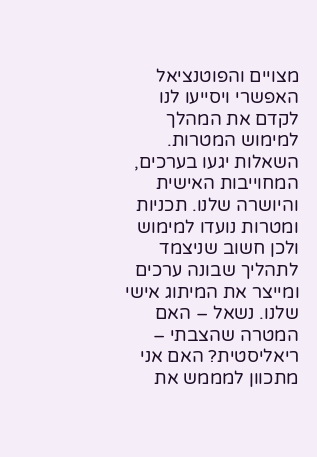מצויים והפוטנציאל האפשרי ויסייעו לנו לקדם את המהלך למימוש המטרות. השאלות יגעו בערכים, המחוייבות האישית והיושרה שלנו. תכניות ומטרות נועדו למימוש  ולכן חשוב שניצמד לתהליך שבונה ערכים ומייצר את המיתוג אישי שלנו. נשאל – האם המטרה שהצבתי – ריאליסטית? האם אני מתכוון למממש את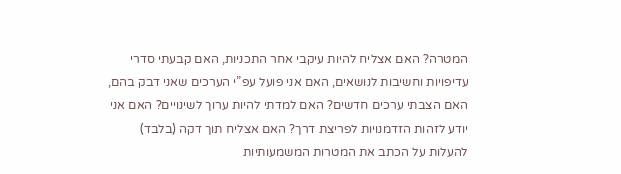המטרה? האם אצליח להיות עיקבי אחר התכניות, האם קבעתי סדרי עדיפויות וחשיבות לנושאים, האם אני פועל עפ”י הערכים שאני דבק בהם, האם הצבתי ערכים חדשים? האם למדתי להיות ערוך לשינויים? האם אני יודע לזהות הזדמנויות לפריצת דרך? האם אצליח תוך דקה (בלבד) להעלות על הכתב את המטרות המשמעותיות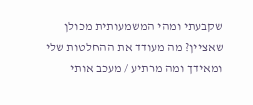שקבעתי ומהי המשמעותית מכולן שאציין? מה מעודד את ההחלטות שלי ומאידך ומה מרתיע / מעכב אותי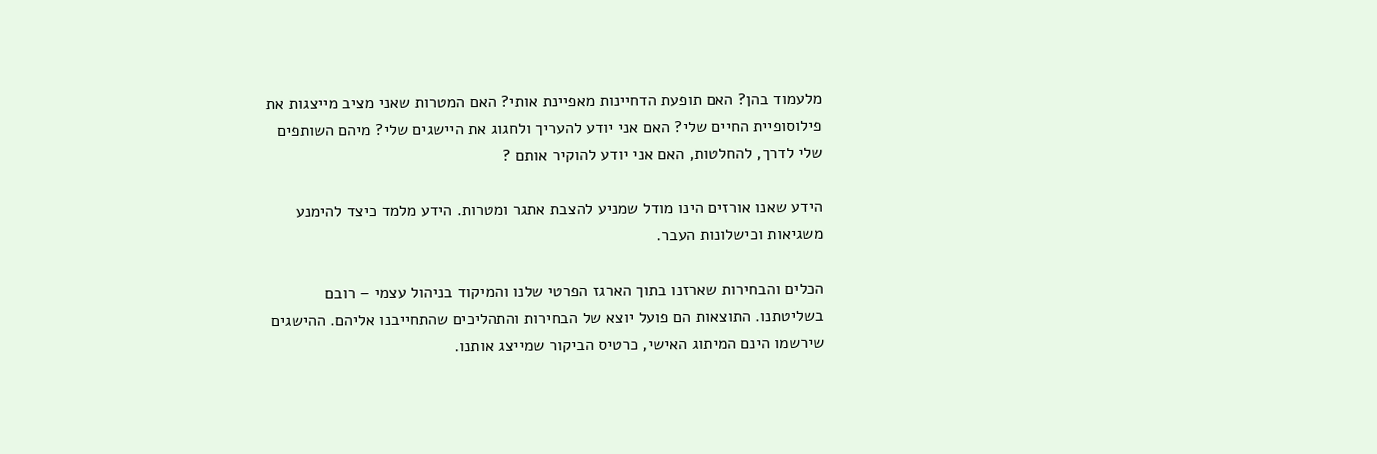מלעמוד בהן? האם תופעת הדחיינות מאפיינת אותי? האם המטרות שאני מציב מייצגות את פילוסופיית החיים שלי? האם אני יודע להעריך ולחגוג את היישגים שלי? מיהם השותפים שלי לדרך, להחלטות, האם אני יודע להוקיר אותם ?

הידע שאנו אורזים הינו מודל שמניע להצבת אתגר ומטרות. הידע מלמד כיצד להימנע משגיאות וכישלונות העבר.

הכלים והבחירות שארזנו בתוך הארגז הפרטי שלנו והמיקוד בניהול עצמי – רובם בשליטתנו. התוצאות הם פועל יוצא של הבחירות והתהליכים שהתחייבנו אליהם. ההישגים שירשמו הינם המיתוג האישי, כרטיס הביקור שמייצג אותנו.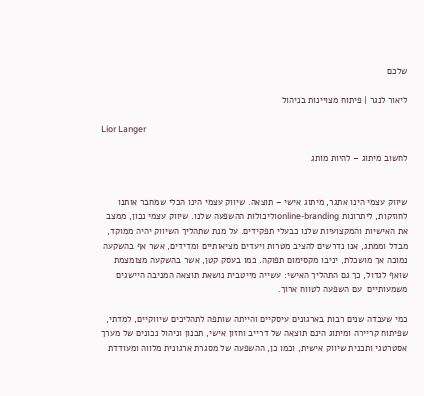שלכם

ליאור לנגר | פיתוח מצויינות בניהול

Lior Langer

לחשוב מיתוג – להיות מותג


שיווק עצמי הינו אתגר, מיתוג אישי – תוצאה. שיווק עצמי הינו הכלי שמחבר אותנו לחוזקות, ליתרונות online-brandingוליכולות ההשפעה שלנו. שיווק עצמי נכון, ממצב את האישיות והמקצועיות שלנו כבעלי תפקידים. על מנת שתהליך השיווק יהיה ממוקד, מבדל וממתג, אנו נדרשים להציב מטרות ויעדים מציאותיים ומדידים, אשר אף בהשקעה נמוכה אך מושכלת, יניבו מקסימום תפוקה. כמו בעסק קטן, אשר בהשקעה מצומצמת שואף לגדול, כך גם התהליך האישי: עשייה מייטבית נושאת תוצאה המניבה היישגים משמעותיים  עם השפעה לטווח ארוך.

כמי שעבדה שנים רבות בארגונים עיסקיים והייתה שותפה לתהליכים שיווקיים, למדתי, שפיתוח קריירה ומיתוג הינם תוצאה של דרייב וחזון אישי, תכנון וניהול נכונים של מערך אסטרטגי ותכנית שיווק אישית, וכמו כן, ההשפעה של מסגרת ארגונית מלווה ומעודדת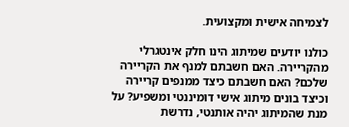לצמיחה אישית ומקצועית.

כולנו יודעים שמיתוג הינו חלק אינטגרלי מהקריירה. האם חשבתם למנף את הקריירה שלכם? האם חשבתם כיצד ממנפים קריירה וכיצד בונים מיתוג אישי דומיננטי ומשפיע? על מנת שהמיתוג יהיה אותנטי, נדרשת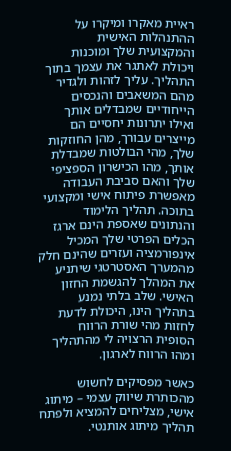ראיית מאקרו ומיקרו על ההתנהלות האישית והמקצועית שלך ומוכנות ויכולת לאתגר את עצמך בתוך התהליך. עליך לזהות ולגדיר מהם המשאבים והנכסים הייחודיים שמבדלים אותך ואילו יתרונות יחסיים הם מייצרים עבורך, מהן החוזקות שלך, מהי הבולטות שמבדלת אותך, מהו הכישרון הספציפי שלך והאם סביבת העבודה מאפשרת פיתוח אישי ומקצועי בתוכה. תהליך הלימוד והנתונים שאספת הינם ארגז הכלים הפרטי שלך המכיל אינפורמציה ועזרים שהינם חלק מהמערך האסטרטגי שיתניע את המהלך להגשמת החזון האישי. שלב בלתי נמנע בתהליך הינו, היכולת לדעת לחזות מהי שורת הרווח הסופית הרצויה לי מהתהליך ומהו הרווח לארגון.

כאשר מפסיקים לחשוש מהכותרת שיווק עצמי – מיתוג אישי, מצליחים להמציא ולפתח תהליך מיתוג אותנטי.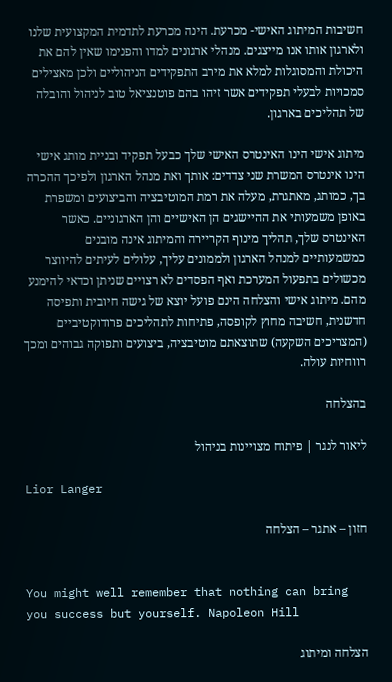חשיבות המיתוג האישי- מכרעת. הינה מכרעת לתדמית המקצועית שלנו ולארגון אותו אנו מייצגים. מנהלי ארגונים למדו והפנימו שאין להם את היכולת והמסוגלות למלא את מירב התפקידים הניהוליים ולכן מאצילים סמכויות לבעלי תפקידים אשר זיהו בהם פוטנציאל טוב לניהול והובלה של תהליכים בארגון.

מיתוג אישי הינו האינטרס האישי שלך כבעל תפקיד ובניית מותג אישי הינו אינטרס המשרת שני צדדים: אותך ואת מנהל הארגון ולפיכך ההכרה בך, כמותג, מאתגרת, מעלה את רמת המוטיבציה והביצועים ומשפרת באופן משמעותי את ההיישגים הן האישיים והן הארגוניים. כאשר האינטרס שלך, תהליך מינוף הקריירה והמיתוג אינה מובנים כמשמעותיים למנהל הארגון ולממונים עליך, עלולים לעיתים להיווצר  מכשולים בתפעול המערכת ואף הפסדים לא רצויים שניתן וכדאי להימנע מהם. מיתוג אישי והצלחה הינם פועל יוצא של גישה חיובית ותפיסה חדשנית, חשיבה מחוץ לקופסה, פתיחות לתהליכים פרודוקטיביים (המצריכים השקעה) שתוצאתם מוטיבציה, ביצועים ותפוקה גבוהים ומכך רווחיות עולה.

בהצלחה

ליאור לנגר | פיתוח מצויינות בניהול

Lior Langer

חזון – אתגר – הצלחה


You might well remember that nothing can bring you success but yourself. Napoleon Hill

הצלחה ומיתוג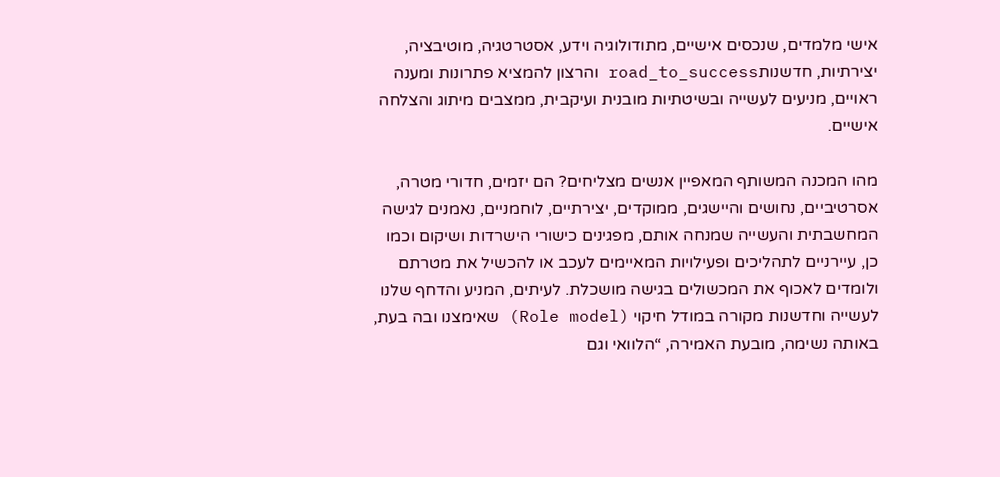אישי מלמדים, שנכסים אישיים, מתודולוגיה וידע, אסטרטגיה, מוטיבציה, יצירתיות, חדשנותroad_to_success והרצון להמציא פתרונות ומענה ראויים, מניעים לעשייה ובשיטתיות מובנית ועיקבית, ממצבים מיתוג והצלחה אישיים.

מהו המכנה המשותף המאפיין אנשים מצליחים? הם יזמים, חדורי מטרה, אסרטיביים, נחושים והיישגים, ממוקדים, יצירתיים, לוחמניים, נאמנים לגישה המחשבתית והעשייה שמנחה אותם, מפגינים כישורי הישרדות ושיקום וכמו כן, עיירניים לתהליכים ופעילויות המאיימים לעכב או להכשיל את מטרתם ולומדים לאכוף את המכשולים בגישה מושכלת. לעיתים, המניע והדחף שלנו לעשייה וחדשנות מקורה במודל חיקוי (Role model) שאימצנו ובה בעת, באותה נשימה, מובעת האמירה, “הלוואי וגם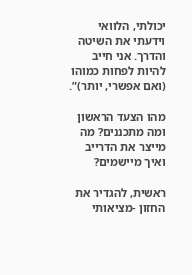יכולתי, הלוואי וידעתי את השיטה והדרך. אני חייב להיות לפחות כמוהו (ואם אפשרי, יותר)”.

מהו הצעד הראשון ומה מתכננים? מה מייצר את הדרייב ואיך מיישמים?

ראשית, להגדיר את החזון -מציאותי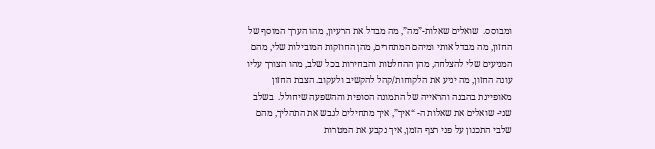ומבוסס.  שואלים שאלות-”מה”, מה מבדל את הרעיון, מהו הערך המוסף של החזון, מה מבדל אותי ומיהם המתחרים, מהן החוזקות המובילות שלי, מהם המניעים שלי להצלחה, מהן ההחלטות והבחירות בכל שלב, מהו הצורך עליו עונה החזון, מה יניע את הלקוחות/קהל להקשיב ולעקוב. הצבת החזון מאופיינת בהבנה והראייה של התמונה הסופית וההשפעה שיחולל.  בשלב שני- שואלים את שאלות ה- “איך”, איך מתחילים לגבש את התהליך, מהם שלבי התכנון על פני רצף הזמן, איך נקבע את המטרות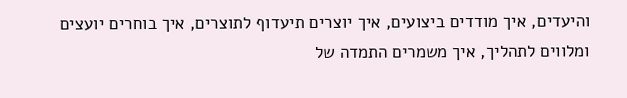והיעדים, איך מודדים ביצועים, איך יוצרים תיעדוף לתוצרים, איך בוחרים יועצים ומלווים לתהליך, איך משמרים התמדה של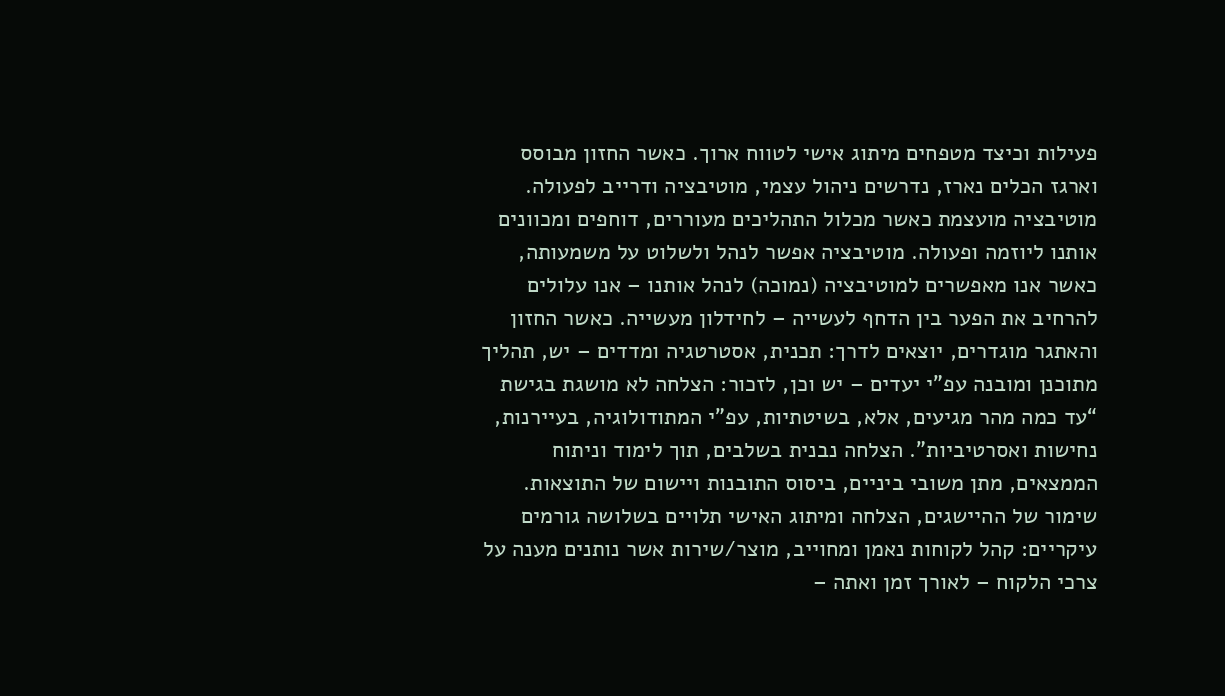פעילות וכיצד מטפחים מיתוג אישי לטווח ארוך. כאשר החזון מבוסס וארגז הכלים נארז, נדרשים ניהול עצמי, מוטיבציה ודרייב לפעולה. מוטיבציה מועצמת כאשר מכלול התהליכים מעוררים, דוחפים ומכוונים אותנו ליוזמה ופעולה. מוטיבציה אפשר לנהל ולשלוט על משמעותה, כאשר אנו מאפשרים למוטיבציה (נמוכה) לנהל אותנו – אנו עלולים להרחיב את הפער בין הדחף לעשייה – לחידלון מעשייה. כאשר החזון והאתגר מוגדרים, יוצאים לדרך: תכנית, אסטרטגיה ומדדים – יש, תהליך מתוכנן ומובנה עפ”י יעדים – יש וכן, לזכור: הצלחה לא מושגת בגישת “עד כמה מהר מגיעים, אלא, בשיטתיות, עפ”י המתודולוגיה, בעיירנות, נחישות ואסרטיביות”. הצלחה נבנית בשלבים, תוך לימוד וניתוח הממצאים, מתן משובי ביניים, ביסוס התובנות ויישום של התוצאות.  שימור של ההיישגים, הצלחה ומיתוג האישי תלויים בשלושה גורמים עיקריים: קהל לקוחות נאמן ומחוייב, מוצר/שירות אשר נותנים מענה על צרכי הלקוח – לאורך זמן ואתה –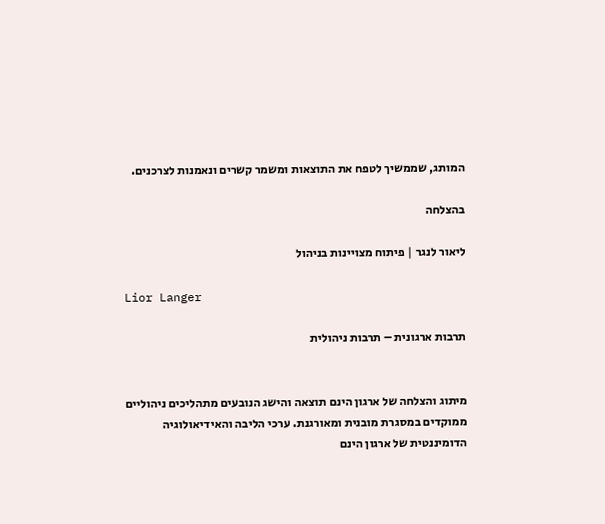המותג, שממשיך לטפח את התוצאות ומשמר קשרים ונאמנות לצרכנים.

בהצלחה

ליאור לנגר | פיתוח מצויינות בניהול

Lior Langer

תרבות ארגונית – תרבות ניהולית


מיתוג והצלחה של ארגון הינם תוצאה והישג הנובעים מתהליכים ניהוליים ממוקדים במסגרת מובנית ומאורגנת. ערכי הליבה והאידיאולוגיה הדומיננטית של ארגון הינם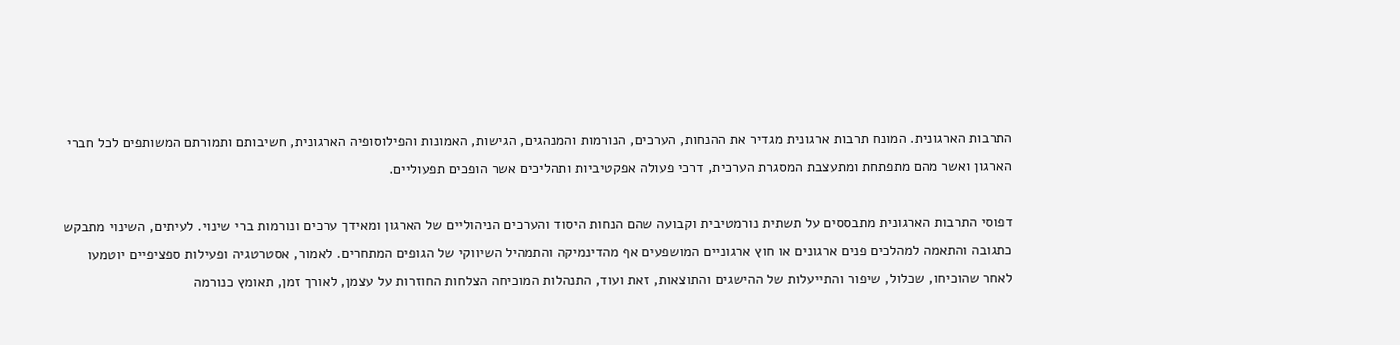התרבות הארגונית. המונח תרבות ארגונית מגדיר את ההנחות, הערכים, הנורמות והמנהגים, הגישות, האמונות והפילוסופיה הארגונית, חשיבותם ותמורתם המשותפים לכל חברי הארגון ואשר מהם מתפתחת ומתעצבת המסגרת הערכית, דרכי פעולה אפקטיביות ותהליכים אשר הופכים תפעוליים.

דפוסי התרבות הארגונית מתבססים על תשתית נורמטיבית וקבועה שהם הנחות היסוד והערכים הניהוליים של הארגון ומאידך ערכים ונורמות ברי שינוי. לעיתים, השינוי מתבקש כתגובה והתאמה למהלכים פנים ארגונים או חוץ ארגוניים המושפעים אף מהדינמיקה והתמהיל השיווקי של הגופים המתחרים. לאמור, אסטרטגיה ופעילות ספציפיים יוטמעו לאחר שהוכיחו, שכלול, שיפור והתייעלות של ההישגים והתוצאות, זאת ועוד, התנהלות המוכיחה הצלחות החוזרות על עצמן, לאורך זמן, תאומץ כנורמה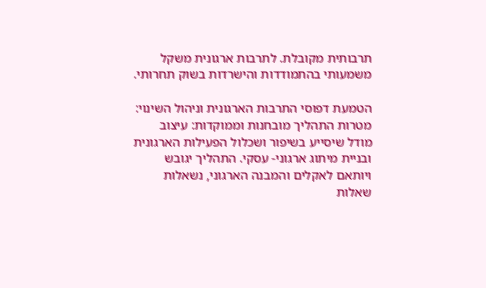תרבותית מקובלת. לתרבות ארגונית משקל משמעותי בהתמודדות והישרדות בשוק תחרותי.

הטמעת דפוסי התרבות הארגונית וניהול השינוי: מטרות התהליך מובחנות וממוקדות: עיצוב מודל שיסייע בשיפור ושכלול הפעילות הארגונית ובניית מיתוג ארגוני- עסקי. התהליך יגובש ויותאם לאקלים והמבנה הארגוני, נשאלות שאלות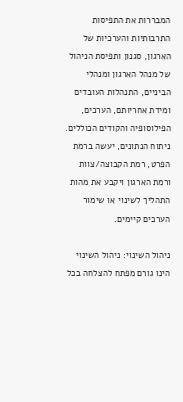המבררות את התפיסות התרבותיות והערכיות של הארגון, סגנון ותפיסת הניהול של מנהל הארגון ומנהלי הביניים, התנהלות העובדים ומידת אחריותם, הערכים, הפילוסופיה והקודים הכוללים. ניתוח הנתונים, יעשה ברמת הפרט, רמת הקבוצה/צוות ורמת הארגון ויקבע את מהות התהליך לשינוי או שימור הערכים קיימים.

ניהול השינוי: ניהול השינוי הינו גורם מפתח להצלחה בכל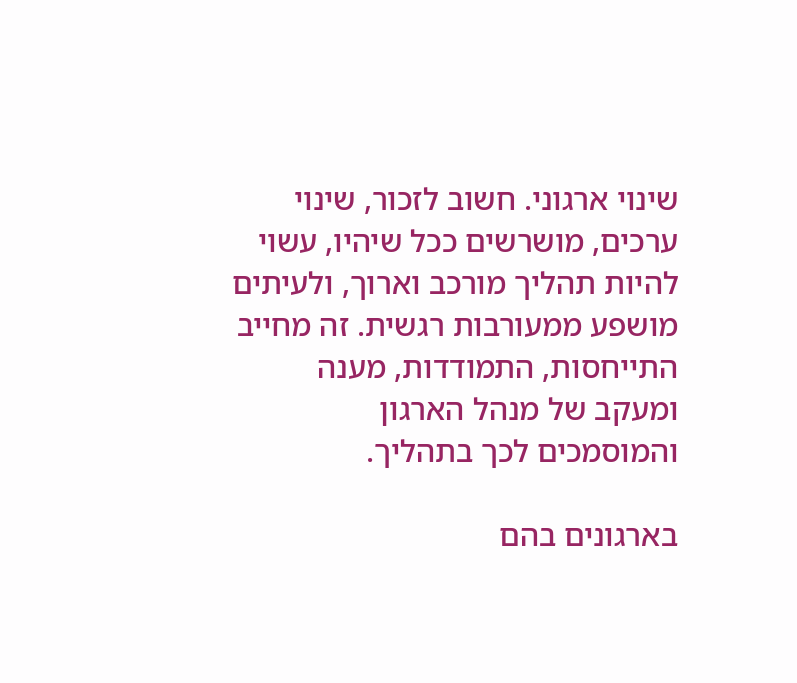שינוי ארגוני. חשוב לזכור, שינוי ערכים, מושרשים ככל שיהיו, עשוי להיות תהליך מורכב וארוך, ולעיתים מושפע ממעורבות רגשית. זה מחייב התייחסות, התמודדות, מענה ומעקב של מנהל הארגון והמוסמכים לכך בתהליך.

בארגונים בהם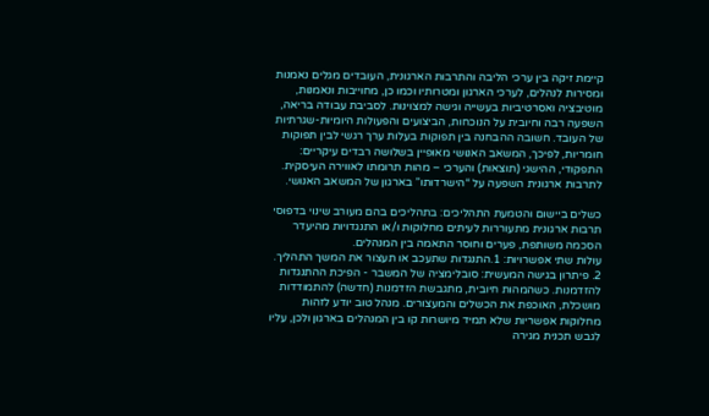קיימת זיקה בין ערכי הליבה והתרבות הארגונית, העובדים מגלים נאמנות ומסירות לנהלים, לערכי הארגון ומטרותיו וכמו כן, מחוייבות ונאמנות, מוטיבציה ואסרטיביות בעשייה וגישה למצוינות. לסביבת עבודה בריאה, השפעה רבה וחיובית על הנוכחות, הביצועים והפעולות היומיות-שגרתיות של העובד. חשובה ההבחנה בין תפוקות בעלות ערך רגשי לבין תפוקות חומריות, לפיכך, המשאב האנושי מאופיין בשלושה רבדים עיקריים: התפקודי, ההישגי (תוצאות) והערכי – מהות תרומתו לאווירה העיסקית. לתרבות ארגונית השפעה על “הישרדותו” בארגון של המשאב האנושי.

כשלים ביישום והטמעת התהליכים: בתהליכים בהם מעורב שינוי בדפוסי תרבות ארגונית מתעוררות לעיתים מחלוקות ו/או התנגדויות מהיעדר הסכמה משותפת, פערים וחוסר התאמה בין המנהלים.
עולות שתי אפשרויות: 1.התנגדות שתעכב או תעצור את המשך התהליך. 2. פיתרון בגישה המעשית: סובלימציה של המשבר - הפיכת ההתנגדות להזדמנות. כשהמהות חיובית, מתגבשת הזדמנות (חדשה) להתמודדות מושכלת, האוכפת את הכשלים והמעצורים. מנהל טוב יודע לזהות מחלוקות אפשריות שלא תמיד מיושרות קו בין המנהלים בארגון ולכן, עליו לגבש תכנית מגירה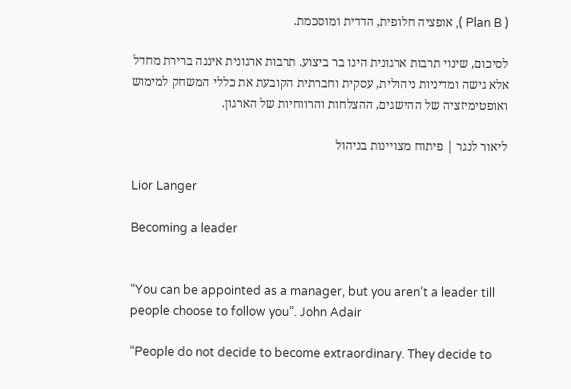( Plan B ), אופציה חלופית, הדדית ומוסכמת.

לסיכום, שינוי תרבות ארגונית הינו בר ביצוע. תרבות ארגונית איננה ברירת מחדל אלא גישה ומדיניות ניהולית, עסקית וחברתית הקובעת את כללי המשחק למימוש ואופטימיזציה של ההישגים, ההצלחות והרווחיות של הארגון.

ליאור לנגר | פיתוח מצויינות בניהול

Lior Langer

Becoming a leader


“You can be appointed as a manager, but you aren’t a leader till people choose to follow you”. John Adair

“People do not decide to become extraordinary. They decide to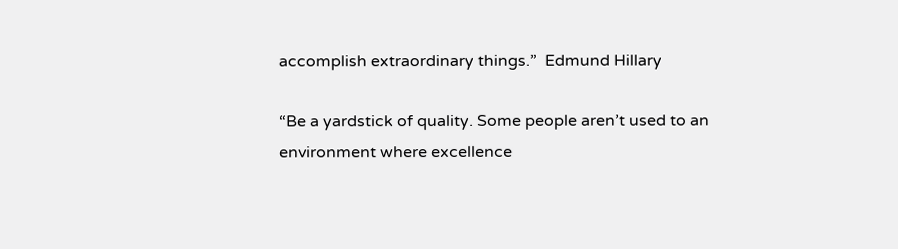accomplish extraordinary things.”  Edmund Hillary

“Be a yardstick of quality. Some people aren’t used to an environment where excellence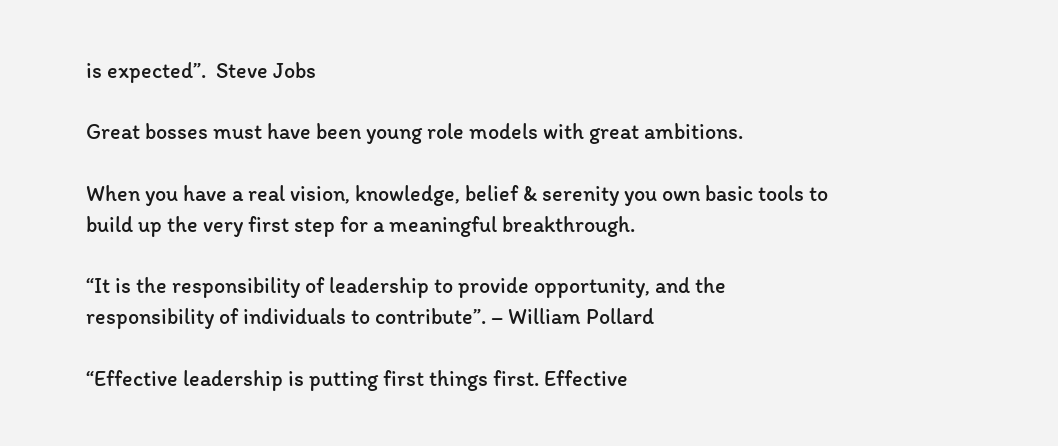is expected”.  Steve Jobs

Great bosses must have been young role models with great ambitions.

When you have a real vision, knowledge, belief & serenity you own basic tools to build up the very first step for a meaningful breakthrough.

“It is the responsibility of leadership to provide opportunity, and the responsibility of individuals to contribute”. – William Pollard

“Effective leadership is putting first things first. Effective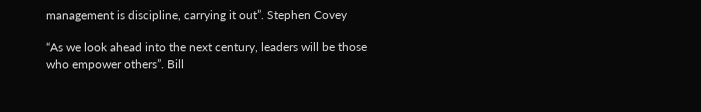management is discipline, carrying it out”. Stephen Covey

“As we look ahead into the next century, leaders will be those who empower others”. Bill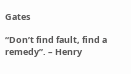Gates

“Don’t find fault, find a remedy”. – Henry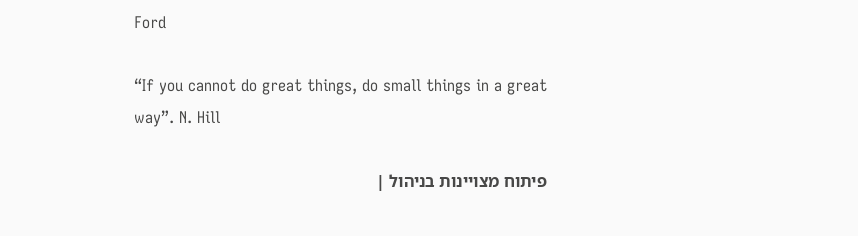Ford

“If you cannot do great things, do small things in a great way”. N. Hill

פיתוח מצויינות בניהול |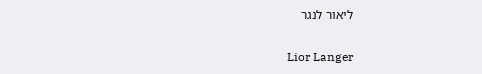ליאור לנגר

Lior Langer